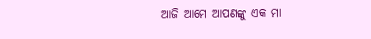ଆଜି ଆମେ ଆପଣଙ୍କୁ ଏକ ମା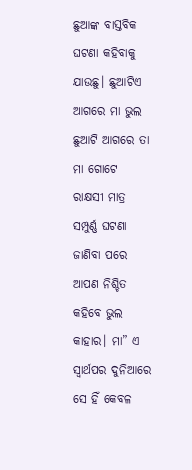ଛୁଆଙ୍କ ବାସ୍ତବିକ ଘଟଣା କହିବାକୁ ଯାଉଛୁ। ଛୁଆଟିଏ ଆଗରେ ମା ଭୁଲ ଛୁଆଟି ଆଗରେ ତା ମା ଗୋଟେ ରାକ୍ଷସୀ ମାତ୍ର ସମ୍ପୁର୍ଣ୍ଣ ଘଟଣା ଜାଣିବା ପରେ ଆପଣ ନିଶ୍ଚିତ କହିବେ ଭୁଲ କାହାର। ମା” ଏ ସ୍ୱାର୍ଥପର ଦୁନିଆରେ ସେ ହିଁ କେବଳ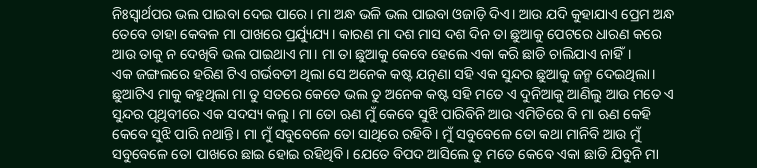ନିଃସ୍ୱାର୍ଥପର ଭଲ ପାଇବା ଦେଇ ପାରେ। ମା ଅନ୍ଧ ଭଳି ଭଲ ପାଇବା ଓଜାଡ଼ି ଦିଏ। ଆଉ ଯଦି କୁହାଯାଏ ପ୍ରେମ ଅନ୍ଧ ତେବେ ତାହା କେବଳ ମା ପାଖରେ ପ୍ରର୍ଯ୍ୟୁଯ୍ୟ। କାରଣ ମା ଦଶ ମାସ ଦଶ ଦିନ ତା ଛୁଆକୁ ପେଟରେ ଧାରଣ କରେ ଆଉ ତାକୁ ନ ଦେଖିବି ଭଲ ପାଇଥାଏ ମା। ମା ତା ଛୁଆକୁ କେବେ ହେଲେ ଏକା କରି ଛାଡି ଚାଲିଯାଏ ନାହିଁ।
ଏକ ଜଙ୍ଗଲରେ ହରିଣ ଟିଏ ଗର୍ଭବତୀ ଥିଲା ସେ ଅନେକ କଷ୍ଟ ଯତ୍ନଣା ସହି ଏକ ସୁନ୍ଦର ଛୁଆକୁ ଜନ୍ମ ଦେଇଥିଲା। ଛୁଆଟିଏ ମାକୁ କହୁଥିଲା ମା ତୁ ସତରେ କେତେ ଭଲ ତୁ ଅନେକ କଷ୍ଟ ସହି ମତେ ଏ ଦୁନିଆକୁ ଆଣିଲୁ ଆଉ ମତେ ଏ ସୁନ୍ଦର ପୃଥିବୀରେ ଏକ ସଦସ୍ୟ କଲୁ। ମା ତୋ ଋଣ ମୁଁ କେବେ ସୁଝି ପାରିବିନି ଆଉ ଏମିତିରେ ବି ମା ଋଣ କେହି କେବେ ସୁଝି ପାରି ନଥାନ୍ତି। ମା ମୁଁ ସବୁବେଳେ ତୋ ସାଥିରେ ରହିବି। ମୁଁ ସବୁବେଳେ ତୋ କଥା ମାନିବି ଆଉ ମୁଁ ସବୁବେଳେ ତୋ ପାଖରେ ଛାଇ ହୋଇ ରହିଥିବି। ଯେତେ ବିପଦ ଆସିଲେ ତୁ ମତେ କେବେ ଏକା ଛାଡି ଯିବୁନି ମା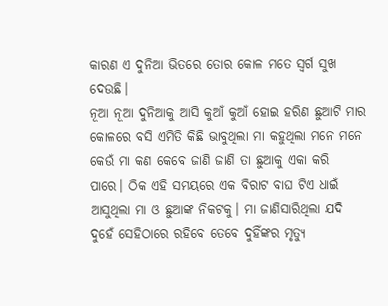କାରଣ ଏ ଦୁନିଆ ଭିତରେ ତୋର କୋଳ ମତେ ସ୍ୱର୍ଗ ସୁଖ ଦେଉଛି।
ନୂଆ ନୂଆ ଦୁନିଆକୁ ଆସି କୁଆଁ କୁଆଁ ହୋଇ ହରିଣ ଛୁଆଟି ମାର କୋଳରେ ବସି ଏମିତି କିଛି ଭାବୁଥିଲା ମା କହୁଥିଲା ମନେ ମନେ କେଉଁ ମା କଣ କେବେ ଜାଣି ଜାଣି ତା ଛୁଆକୁ ଏକା କରି ପାରେ। ଠିକ ଏହି ସମୟରେ ଏକ ବିରାଟ ବାଘ ଟିଏ ଧାଇଁ ଆସୁଥିଲା ମା ଓ ଛୁଆଙ୍କ ନିକଟକୁ। ମା ଜାଣିସାରିଥିଲା ଯଦି ଦୁହେଁ ସେହିଠାରେ ରହିବେ ତେବେ ଦୁହିଁଙ୍କର ମୃତ୍ୟୁ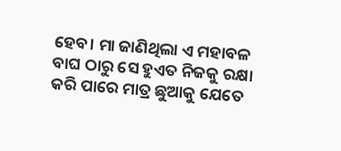ହେବ। ମା ଜାଣିଥିଲା ଏ ମହାବଳ ବାଘ ଠାରୁ ସେ ହୁଏତ ନିଜକୁ ରକ୍ଷା କରି ପାରେ ମାତ୍ର ଛୁଆକୁ ଯେତେ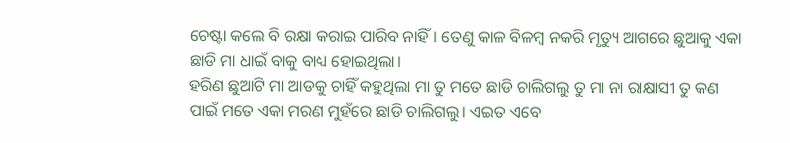ଚେଷ୍ଟା କଲେ ବି ରକ୍ଷା କରାଇ ପାରିବ ନାହିଁ। ତେଣୁ କାଳ ବିଳମ୍ବ ନକରି ମୃତ୍ୟୁ ଆଗରେ ଛୁଆକୁ ଏକା ଛାଡି ମା ଧାଇଁ ବାକୁ ବାଧ୍ୟ ହୋଇଥିଲା।
ହରିଣ ଛୁଆଟି ମା ଆଡକୁ ଚାହିଁ କହୁଥିଲା ମା ତୁ ମତେ ଛାଡି ଚାଲିଗଲୁ ତୁ ମା ନା ରାକ୍ଷାସୀ ତୁ କଣ ପାଇଁ ମତେ ଏକା ମରଣ ମୁହଁରେ ଛାଡି ଚାଲିଗଲୁ। ଏଇତ ଏବେ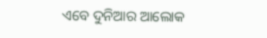ଏବେ ଦୁନିଆର ଆଲୋକ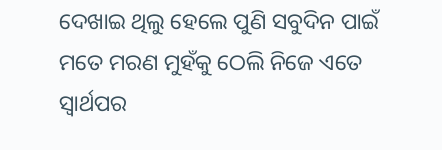ଦେଖାଇ ଥିଲୁ ହେଲେ ପୁଣି ସବୁଦିନ ପାଇଁ ମତେ ମରଣ ମୁହଁକୁ ଠେଲି ନିଜେ ଏତେ ସ୍ୱାର୍ଥପର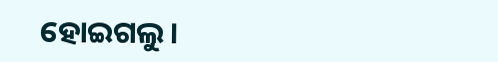ହୋଇଗଲୁ।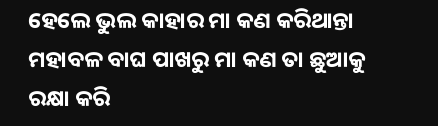ହେଲେ ଭୁଲ କାହାର ମା କଣ କରିଥାନ୍ତା ମହାବଳ ବାଘ ପାଖରୁ ମା କଣ ତା ଛୁଆକୁ ରକ୍ଷା କରି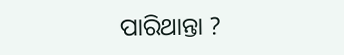ପାରିଥାନ୍ତା ?